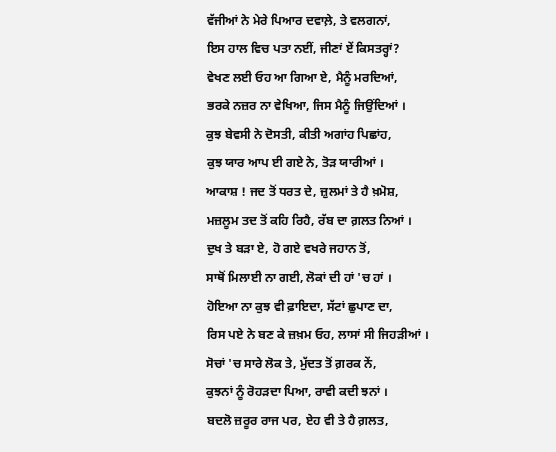ਵੱਜੀਆਂ ਨੇ ਮੇਰੇ ਪਿਆਰ ਦਵਾਲ਼ੇ, ਤੇ ਵਲਗਨਾਂ,
ਇਸ ਹਾਲ ਵਿਚ ਪਤਾ ਨਈਂ, ਜੀਣਾਂ ਏਂ ਕਿਸਤਰ੍ਹਾਂ?
ਵੇਖਣ ਲਈ ਓਹ ਆ ਗਿਆ ਏ, ਮੈਨੂੰ ਮਰਦਿਆਂ,
ਭਰਕੇ ਨਜ਼ਰ ਨਾ ਵੇਖਿਆ, ਜਿਸ ਮੈਨੂੰ ਜਿਉਂਦਿਆਂ ।
ਕੁਝ ਬੇਵਸੀ ਨੇ ਦੋਸਤੀ, ਕੀਤੀ ਅਗਾਂਹ ਪਿਛਾਂਹ,
ਕੁਝ ਯਾਰ ਆਪ ਈ ਗਏ ਨੇ, ਤੋੜ ਯਾਰੀਆਂ ।
ਆਕਾਸ਼ ! ਜਦ ਤੋਂ ਧਰਤ ਦੇ, ਜ਼ੁਲਮਾਂ ਤੇ ਹੈ ਖ਼ਮੋਸ਼,
ਮਜ਼ਲੂਮ ਤਦ ਤੋਂ ਕਹਿ ਰਿਹੈ, ਰੱਬ ਦਾ ਗ਼ਲਤ ਨਿਆਂ ।
ਦੁਖ ਤੇ ਬੜਾ ਏ, ਹੋ ਗਏ ਵਖਰੇ ਜਹਾਨ ਤੋਂ,
ਸਾਥੋਂ ਮਿਲਾਈ ਨਾ ਗਈ, ਲੋਕਾਂ ਦੀ ਹਾਂ 'ਚ ਹਾਂ ।
ਹੋਇਆ ਨਾ ਕੁਝ ਵੀ ਫ਼ਾਇਦਾ, ਸੱਟਾਂ ਛੁਪਾਣ ਦਾ,
ਰਿਸ ਪਏ ਨੇ ਬਣ ਕੇ ਜ਼ਖ਼ਮ ਓਹ, ਲਾਸਾਂ ਸੀ ਜਿਹੜੀਆਂ ।
ਸੋਚਾਂ 'ਚ ਸਾਰੇ ਲੋਕ ਤੇ, ਮੁੱਦਤ ਤੋਂ ਗ਼ਰਕ ਨੇਂ,
ਕੁਝਨਾਂ ਨੂੰ ਰੋਹੜਦਾ ਪਿਆ, ਰਾਵੀ ਕਦੀ ਝਨਾਂ ।
ਬਦਲੋ ਜ਼ਰੂਰ ਰਾਜ ਪਰ, ਏਹ ਵੀ ਤੇ ਹੈ ਗ਼ਲਤ,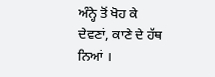ਅੰਨ੍ਹੇ ਤੋਂ ਖੋਹ ਕੇ ਦੇਵਣਾਂ, ਕਾਣੇ ਦੇ ਹੱਥ ਨਿਆਂ ।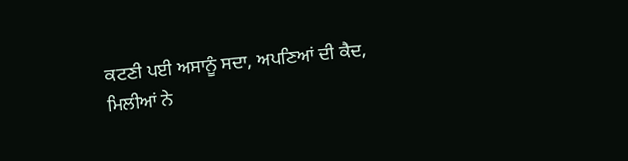ਕਟਣੀ ਪਈ ਅਸਾਨੂੰ ਸਦਾ, ਅਪਣਿਆਂ ਦੀ ਕੈਦ,
ਮਿਲੀਆਂ ਨੇ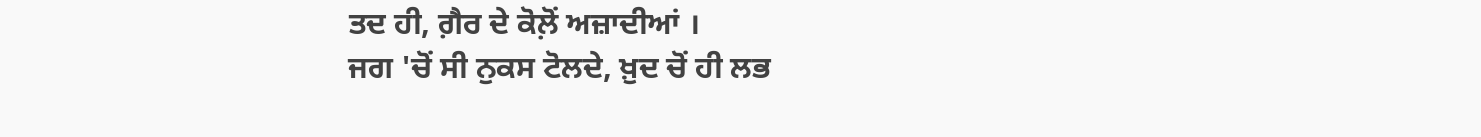ਤਦ ਹੀ, ਗ਼ੈਰ ਦੇ ਕੋਲ਼ੋਂ ਅਜ਼ਾਦੀਆਂ ।
ਜਗ 'ਚੋਂ ਸੀ ਨੁਕਸ ਟੋਲਦੇ, ਖ਼ੁਦ ਚੋਂ ਹੀ ਲਭ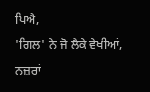ਪਿਐ,
'ਗਿਲ' ਨੇ ਜੋ ਲੈਕੇ ਵੇਖੀਆਂ, ਨਜ਼ਰਾਂ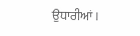ਉਧਾਰੀਆਂ ।